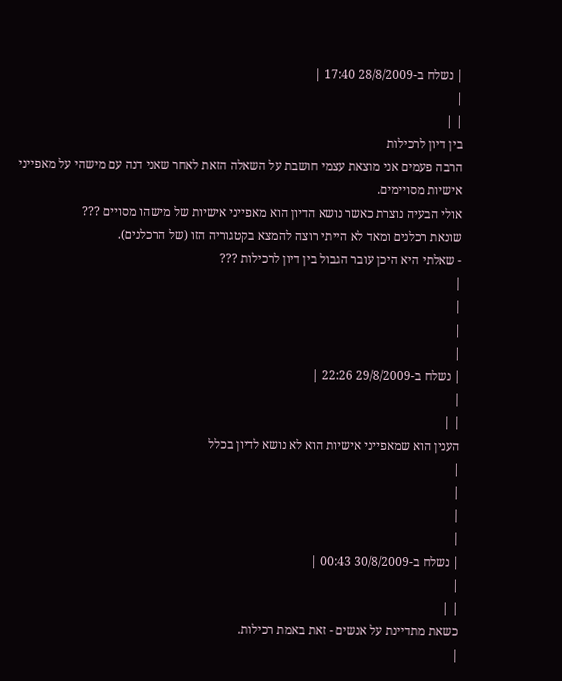| נשלח ב-28/8/2009 17:40 |
|
| |
בין דיון לרכילות
הרבה פעמים אני מוצאת עצמי חושבת על השאלה הזאת לאחר שאני דנה עם מישהי על מאפייני אישיות מסויימים.
אולי הבעיה נוצרת כאשר נושא הדיון הוא מאפייני אישיות של מישהו מסויים ???
שונאת רכלנים ומאד לא הייתי רוצה להמצא בקטגוריה הזו (של הרכלנים).
- שאלתי היא היכן עובר הגבול בין דיון לרכילות ???
|
|
|
|
| נשלח ב-29/8/2009 22:26 |
|
| |
הענין הוא שמאפייני אישיות הוא לא נושא לדיון בכלל
|
|
|
|
| נשלח ב-30/8/2009 00:43 |
|
| |
כשאת מתדיינת על אנשים - זאת באמת רכילות.
|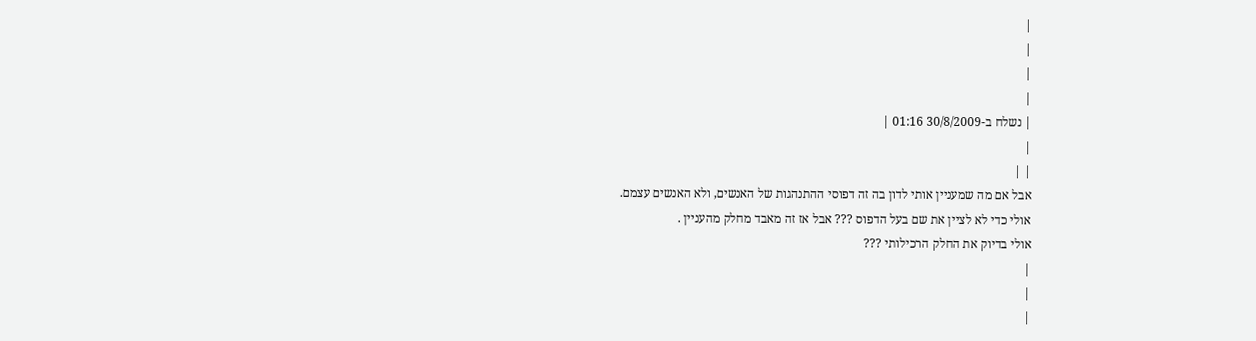|
|
|
|
| נשלח ב-30/8/2009 01:16 |
|
| |
אבל אם מה שמעניין אותי לדון בה זה דפוסי ההתנהגות של האנשים, ולא האנשים עצמם.
אולי כדי לא לציין את שם בעל הדפוס ??? אבל אז זה מאבד מחלק מהעניין .
אולי בדיוק את החלק הרכילותי ???
|
|
|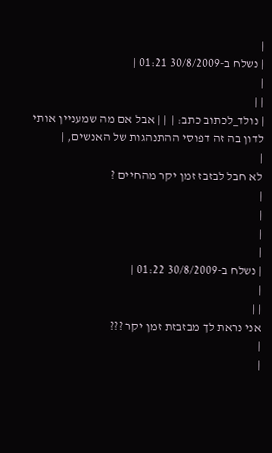|
| נשלח ב-30/8/2009 01:21 |
|
| |
| נולד_לכתוב כתב: |  | | אבל אם מה שמעניין אותי לדון בה זה דפוסי ההתנהגות של האנשים, |
|
לא חבל לבזבז זמן יקר מהחיים ?
|
|
|
|
| נשלח ב-30/8/2009 01:22 |
|
| |
אני נראת לך מבזבזת זמן יקר ???
|
|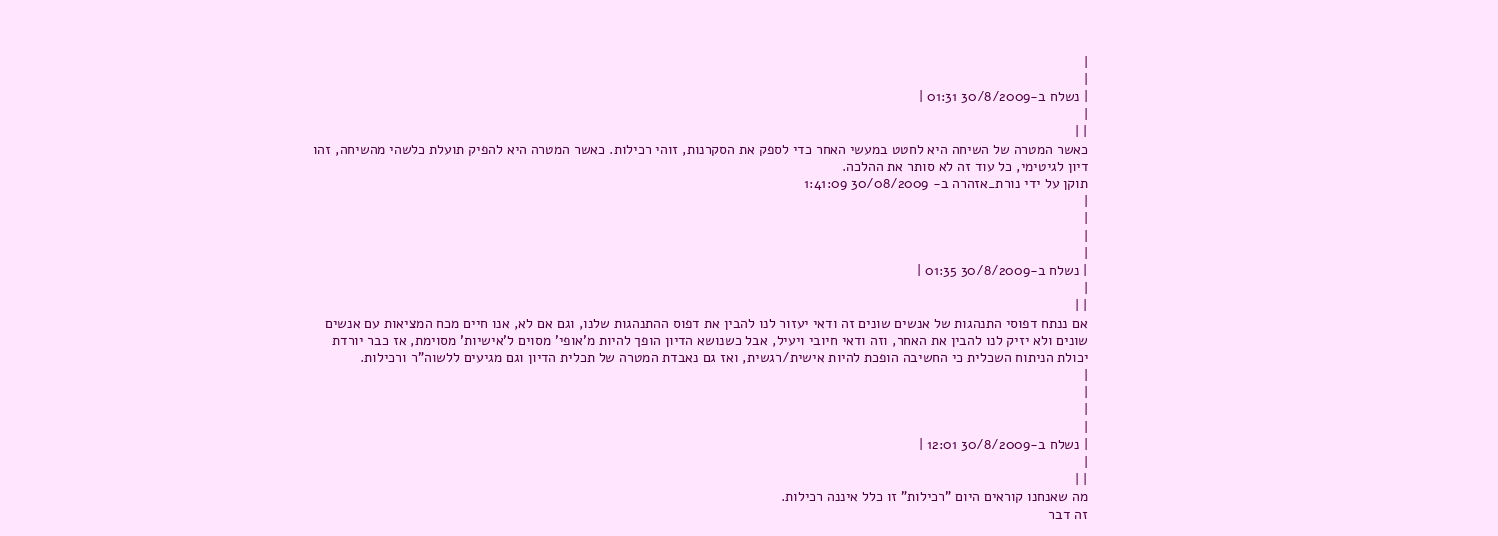|
|
| נשלח ב-30/8/2009 01:31 |
|
| |
כאשר המטרה של השיחה היא לחטט במעשי האחר כדי לספק את הסקרנות, זוהי רכילות. כאשר המטרה היא להפיק תועלת כלשהי מהשיחה, זהו דיון לגיטימי, כל עוד זה לא סותר את ההלכה.
תוקן על ידי נורת_אזהרה ב- 30/08/2009 1:41:09
|
|
|
|
| נשלח ב-30/8/2009 01:35 |
|
| |
אם ננתח דפוסי התנהגות של אנשים שונים זה ודאי יעזור לנו להבין את דפוס ההתנהגות שלנו, וגם אם לא, אנו חיים מכח המציאות עם אנשים שונים ולא יזיק לנו להבין את האחר, וזה ודאי חיובי ויעיל, אבל כשנושא הדיון הופך להיות מ'אופי' מסוים ל'אישיות' מסוימת, אז כבר יורדת יכולת הניתוח השכלית כי החשיבה הופכת להיות אישית/רגשית, ואז גם נאבדת המטרה של תכלית הדיון וגם מגיעים ללשוה"ר ורכילות.
|
|
|
|
| נשלח ב-30/8/2009 12:01 |
|
| |
מה שאנחנו קוראים היום "רכילות" זו כלל איננה רכילות.
זה דבר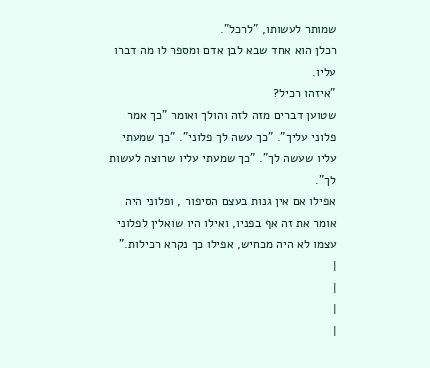שמותר לעשותו, "לרכל".
רכלן הוא אחד שבא לבן אדם ומספר לו מה דברו עליו.
"איזהו רכיל?
שטוען דברים מזה לזה והולך ואומר "כך אמר פלוני עליך". "כך עשה לך פלוני". "כך שמעתי עליו שעשה לך". "כך שמעתי עליו שרוצה לעשות לך".
אפילו אם אין גנות בעצם הסיפור , ופלוני היה אומר את זה אף בפניו, ואילו היו שואלין לפלוני עצמו לא היה מכחיש, אפילו כך נקרא רכילות."
|
|
|
|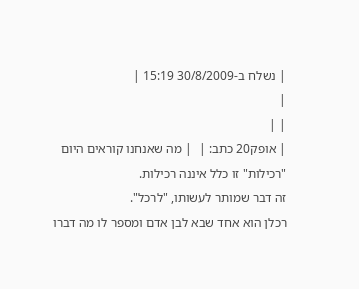| נשלח ב-30/8/2009 15:19 |
|
| |
| אופק20 כתב: |  | מה שאנחנו קוראים היום "רכילות" זו כלל איננה רכילות.
זה דבר שמותר לעשותו, "לרכל".
רכלן הוא אחד שבא לבן אדם ומספר לו מה דברו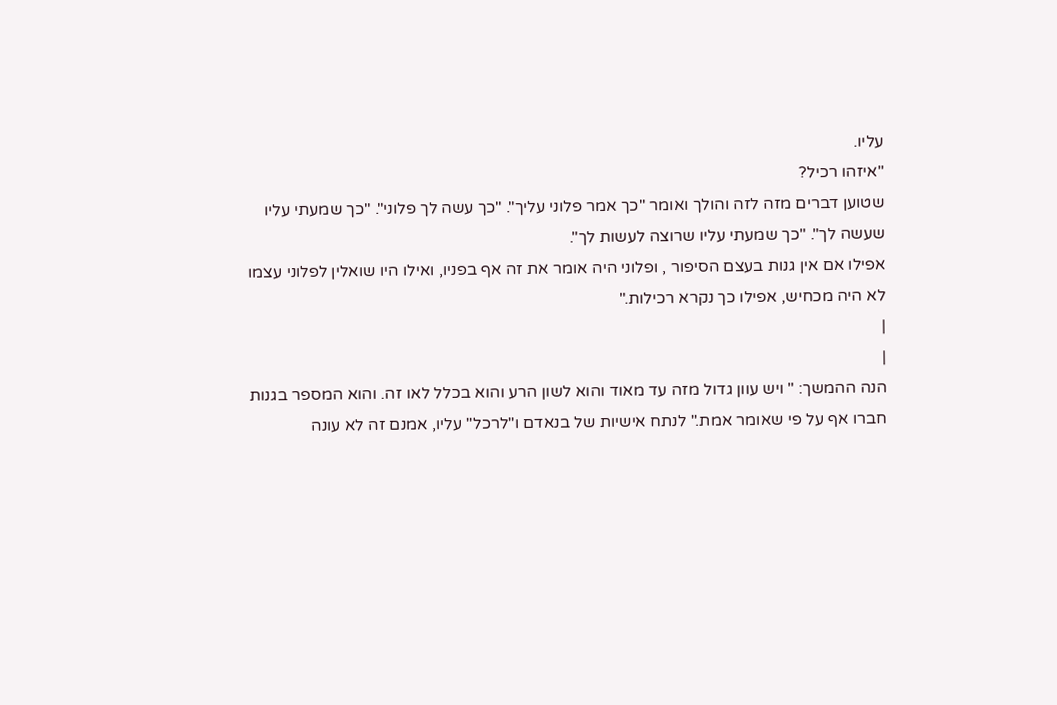עליו.
"איזהו רכיל?
שטוען דברים מזה לזה והולך ואומר "כך אמר פלוני עליך". "כך עשה לך פלוני". "כך שמעתי עליו שעשה לך". "כך שמעתי עליו שרוצה לעשות לך".
אפילו אם אין גנות בעצם הסיפור , ופלוני היה אומר את זה אף בפניו, ואילו היו שואלין לפלוני עצמו לא היה מכחיש, אפילו כך נקרא רכילות."
|
|
הנה ההמשך: " ויש עוון גדול מזה עד מאוד והוא לשון הרע והוא בכלל לאו זה. והוא המספר בגנות חברו אף על פי שאומר אמת." לנתח אישיות של בנאדם ו"לרכל" עליו, אמנם זה לא עונה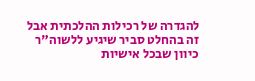להגדרה של רכילות ההלכתית אבל זה בהחלט סביר שיגיע ללשוה"ר כיוון שבכל אישיות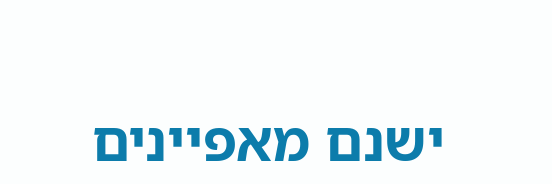ישנם מאפיינים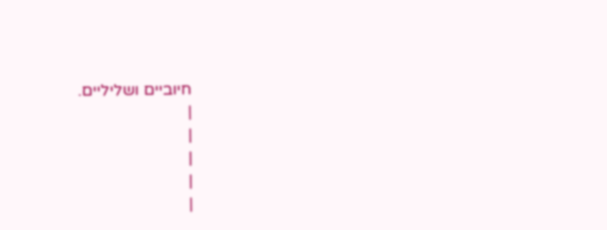חיוביים ושליליים.
|
|
|
|
|